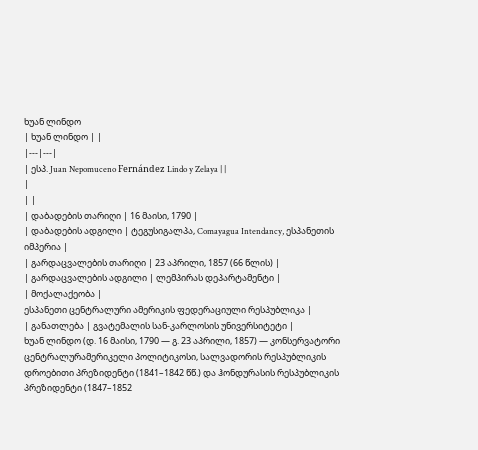ხუან ლინდო
| ხუან ლინდო | |
|---|---|
| ესპ. Juan Nepomuceno Fernández Lindo y Zelaya | |
|
| |
| დაბადების თარიღი | 16 მაისი, 1790 |
| დაბადების ადგილი | ტეგუსიგალპა, Comayagua Intendancy, ესპანეთის იმპერია |
| გარდაცვალების თარიღი | 23 აპრილი, 1857 (66 წლის) |
| გარდაცვალების ადგილი | ლემპირას დეპარტამენტი |
| მოქალაქეობა |
ესპანეთი ცენტრალური ამერიკის ფედერაციული რესპუბლიკა |
| განათლება | გვატემალის სან-კარლოსის უნივერსიტეტი |
ხუან ლინდო (დ. 16 მაისი, 1790 — გ. 23 აპრილი, 1857) — კონსერვატორი ცენტრალურამერიკელი პოლიტიკოსი, სალვადორის რესპუბლიკის დროებითი პრეზიდენტი (1841–1842 წწ.) და ჰონდურასის რესპუბლიკის პრეზიდენტი (1847–1852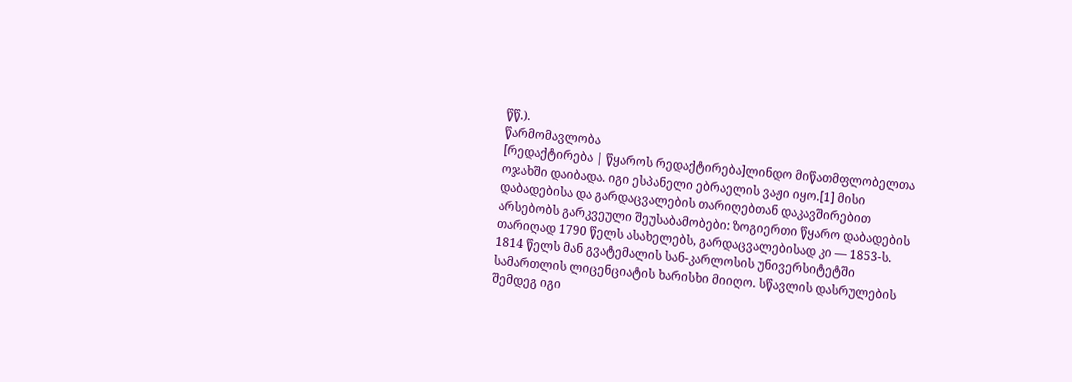წწ.).
წარმომავლობა
[რედაქტირება | წყაროს რედაქტირება]ლინდო მიწათმფლობელთა ოჯახში დაიბადა. იგი ესპანელი ებრაელის ვაჟი იყო.[1] მისი დაბადებისა და გარდაცვალების თარიღებთან დაკავშირებით არსებობს გარკვეული შეუსაბამობები: ზოგიერთი წყარო დაბადების თარიღად 1790 წელს ასახელებს, გარდაცვალებისად კი — 1853-ს.
1814 წელს მან გვატემალის სან-კარლოსის უნივერსიტეტში სამართლის ლიცენციატის ხარისხი მიიღო. სწავლის დასრულების შემდეგ იგი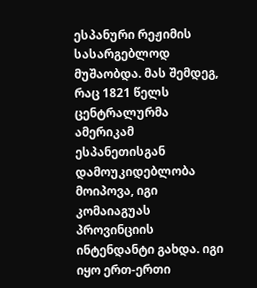ესპანური რეჟიმის სასარგებლოდ მუშაობდა. მას შემდეგ, რაც 1821 წელს ცენტრალურმა ამერიკამ ესპანეთისგან დამოუკიდებლობა მოიპოვა, იგი კომაიაგუას პროვინციის ინტენდანტი გახდა. იგი იყო ერთ-ერთი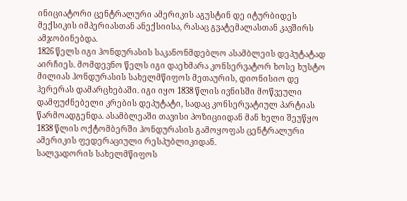ინიციატორი ცენტრალური ამერიკის აგუსტინ დე იტურბიდეს მექსიკის იმპერიასთან ანექსიისა, რასაც გვატემალასთან კავშირს ამჯობინებდა.
1826 წელს იგი ჰონდურასის საკანონმდებლო ასამბლეის დეპუტატად აირჩიეს. მომდევნო წელს იგი დაეხმარა კონსერვატორ ხოსე ხუსტო მილიას ჰონდურასის სახელმწიფოს მეთაურის, დიონისიო დე ჰერერას დამარცხებაში. იგი იყო 1838 წლის ივნისში მოწვეული დამფუძნებელი კრების დეპუტატი, სადაც კონსერვატიულ პარტიას წარმოადგენდა. ასამბლეაში თავისი პოზიციიდან მან ხელი შეუწყო 1838 წლის ოქტომბერში ჰონდურასის გამოყოფას ცენტრალური ამერიკის ფედერაციული რესპუბლიკიდან.
სალვადორის სახელმწიფოს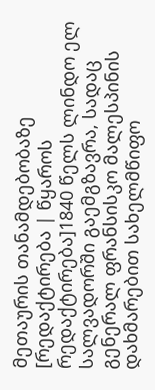მეთაურის თანამდებობაზე
[რედაქტირება | წყაროს რედაქტირება]1840 წელს ლინდო ელ სალვადორში გაემგზავრა, სადაც გენერალ ფრანსისკო მალესპინის დახმარებით სახელმწიფო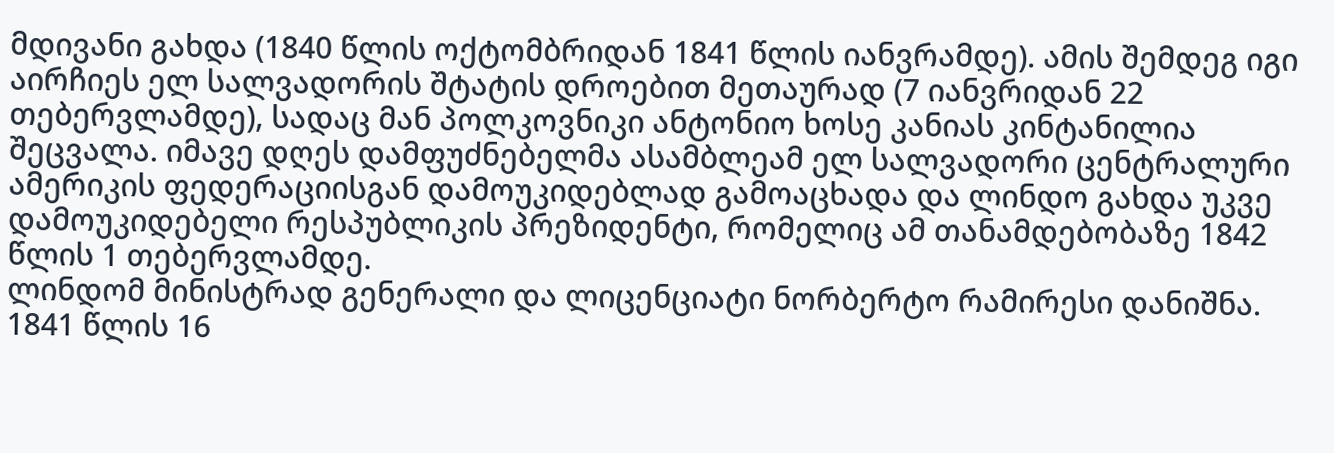მდივანი გახდა (1840 წლის ოქტომბრიდან 1841 წლის იანვრამდე). ამის შემდეგ იგი აირჩიეს ელ სალვადორის შტატის დროებით მეთაურად (7 იანვრიდან 22 თებერვლამდე), სადაც მან პოლკოვნიკი ანტონიო ხოსე კანიას კინტანილია შეცვალა. იმავე დღეს დამფუძნებელმა ასამბლეამ ელ სალვადორი ცენტრალური ამერიკის ფედერაციისგან დამოუკიდებლად გამოაცხადა და ლინდო გახდა უკვე დამოუკიდებელი რესპუბლიკის პრეზიდენტი, რომელიც ამ თანამდებობაზე 1842 წლის 1 თებერვლამდე.
ლინდომ მინისტრად გენერალი და ლიცენციატი ნორბერტო რამირესი დანიშნა. 1841 წლის 16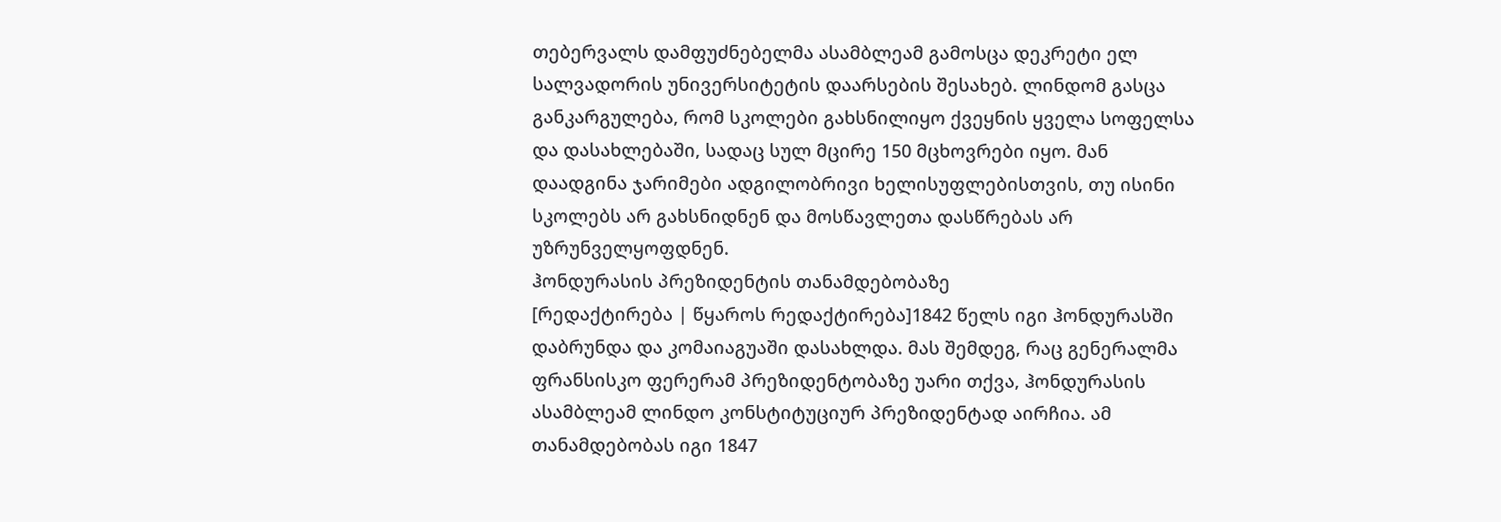თებერვალს დამფუძნებელმა ასამბლეამ გამოსცა დეკრეტი ელ სალვადორის უნივერსიტეტის დაარსების შესახებ. ლინდომ გასცა განკარგულება, რომ სკოლები გახსნილიყო ქვეყნის ყველა სოფელსა და დასახლებაში, სადაც სულ მცირე 150 მცხოვრები იყო. მან დაადგინა ჯარიმები ადგილობრივი ხელისუფლებისთვის, თუ ისინი სკოლებს არ გახსნიდნენ და მოსწავლეთა დასწრებას არ უზრუნველყოფდნენ.
ჰონდურასის პრეზიდენტის თანამდებობაზე
[რედაქტირება | წყაროს რედაქტირება]1842 წელს იგი ჰონდურასში დაბრუნდა და კომაიაგუაში დასახლდა. მას შემდეგ, რაც გენერალმა ფრანსისკო ფერერამ პრეზიდენტობაზე უარი თქვა, ჰონდურასის ასამბლეამ ლინდო კონსტიტუციურ პრეზიდენტად აირჩია. ამ თანამდებობას იგი 1847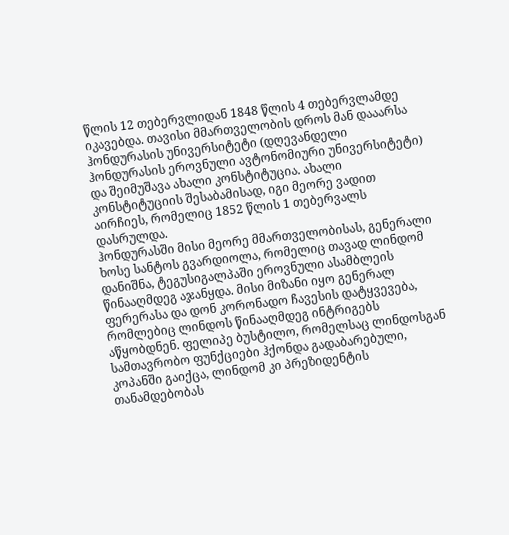წლის 12 თებერვლიდან 1848 წლის 4 თებერვლამდე იკავებდა. თავისი მმართველობის დროს მან დააარსა ჰონდურასის უნივერსიტეტი (დღევანდელი ჰონდურასის ეროვნული ავტონომიური უნივერსიტეტი) და შეიმუშავა ახალი კონსტიტუცია. ახალი კონსტიტუციის შესაბამისად, იგი მეორე ვადით აირჩიეს, რომელიც 1852 წლის 1 თებერვალს დასრულდა.
ჰონდურასში მისი მეორე მმართველობისას, გენერალი ხოსე სანტოს გვარდიოლა, რომელიც თავად ლინდომ დანიშნა, ტეგუსიგალპაში ეროვნული ასამბლეის წინააღმდეგ აჯანყდა. მისი მიზანი იყო გენერალ ფერერასა და დონ კორონადო ჩავესის დატყვევება, რომლებიც ლინდოს წინააღმდეგ ინტრიგებს აწყობდნენ. ფელიპე ბუსტილო, რომელსაც ლინდოსგან სამთავრობო ფუნქციები ჰქონდა გადაბარებული, კოპანში გაიქცა, ლინდომ კი პრეზიდენტის თანამდებობას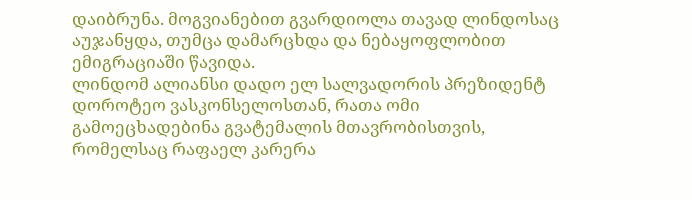დაიბრუნა. მოგვიანებით გვარდიოლა თავად ლინდოსაც აუჯანყდა, თუმცა დამარცხდა და ნებაყოფლობით ემიგრაციაში წავიდა.
ლინდომ ალიანსი დადო ელ სალვადორის პრეზიდენტ დოროტეო ვასკონსელოსთან, რათა ომი გამოეცხადებინა გვატემალის მთავრობისთვის, რომელსაც რაფაელ კარერა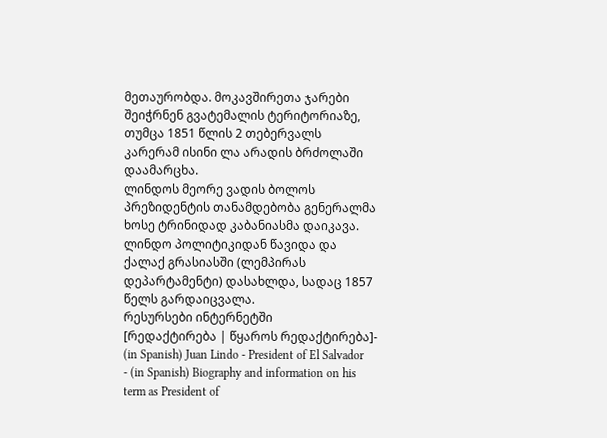მეთაურობდა. მოკავშირეთა ჯარები შეიჭრნენ გვატემალის ტერიტორიაზე, თუმცა 1851 წლის 2 თებერვალს კარერამ ისინი ლა არადის ბრძოლაში დაამარცხა.
ლინდოს მეორე ვადის ბოლოს პრეზიდენტის თანამდებობა გენერალმა ხოსე ტრინიდად კაბანიასმა დაიკავა. ლინდო პოლიტიკიდან წავიდა და ქალაქ გრასიასში (ლემპირას დეპარტამენტი) დასახლდა, სადაც 1857 წელს გარდაიცვალა.
რესურსები ინტერნეტში
[რედაქტირება | წყაროს რედაქტირება]- (in Spanish) Juan Lindo - President of El Salvador
- (in Spanish) Biography and information on his term as President of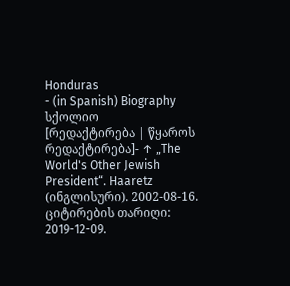Honduras
- (in Spanish) Biography
სქოლიო
[რედაქტირება | წყაროს რედაქტირება]- ↑ „The World's Other Jewish President“. Haaretz (ინგლისური). 2002-08-16. ციტირების თარიღი: 2019-12-09.